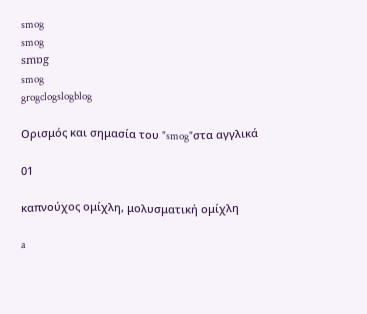smog
smog
smɒg
smog
grogclogslogblog

Ορισμός και σημασία του "smog"στα αγγλικά

01

καπνούχος ομίχλη, μολυσματική ομίχλη

a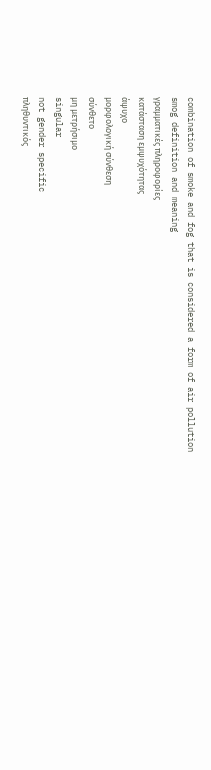combination of smoke and fog that is considered a form of air pollution
smog definition and meaning
γραμματικές πληροφορίες
κατάσταση εμψυχότητας
άψυχο
μορφολογική σύνθεση
σύνθετο
μη μετρήσιμο
singular
not gender specific
πληθυντικός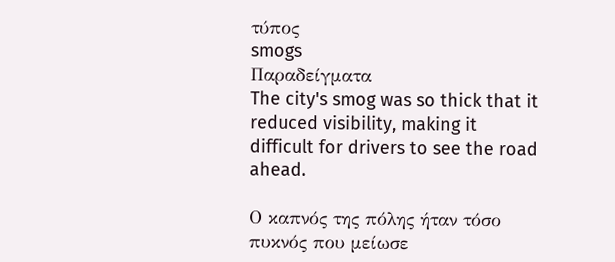τύπος
smogs
Παραδείγματα
The city's smog was so thick that it reduced visibility, making it difficult for drivers to see the road ahead.

Ο καπνός της πόλης ήταν τόσο πυκνός που μείωσε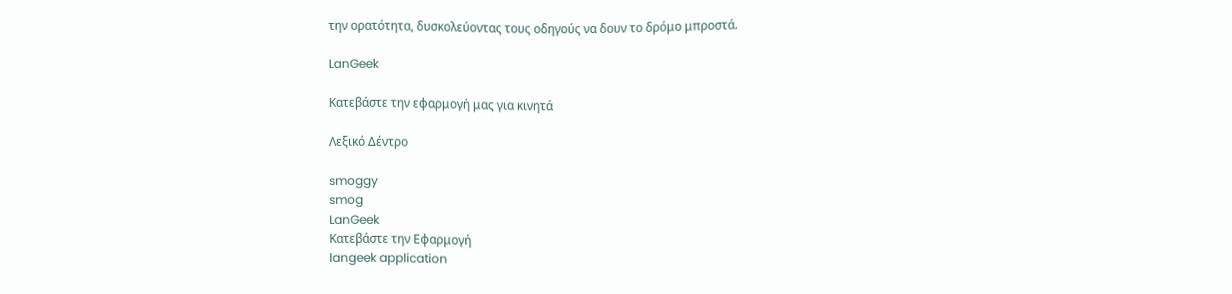την ορατότητα, δυσκολεύοντας τους οδηγούς να δουν το δρόμο μπροστά.

LanGeek

Κατεβάστε την εφαρμογή μας για κινητά

Λεξικό Δέντρο

smoggy
smog
LanGeek
Κατεβάστε την Εφαρμογή
langeek application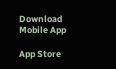Download Mobile App

App Store